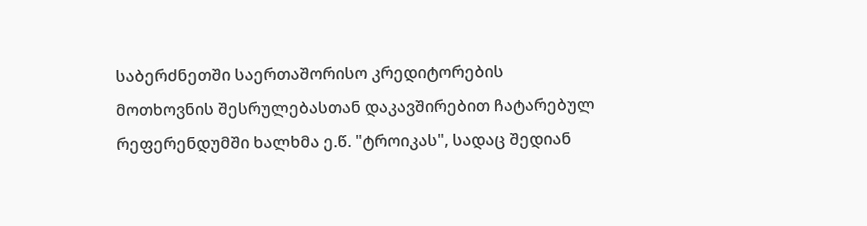საბერძნეთში საერთაშორისო კრედიტორების მოთხოვნის შესრულებასთან დაკავშირებით ჩატარებულ რეფერენდუმში ხალხმა ე.წ. "ტროიკას", სადაც შედიან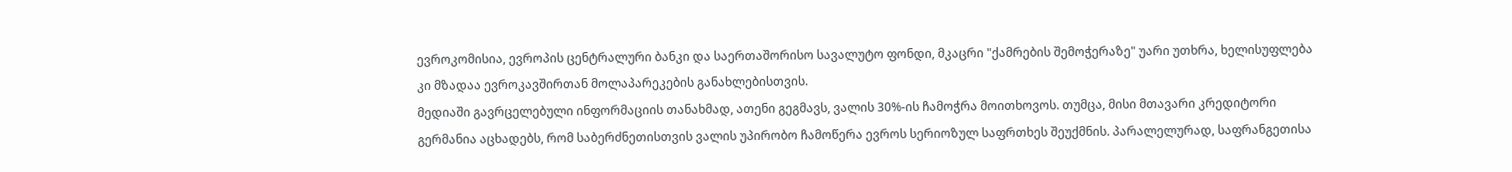ევროკომისია, ევროპის ცენტრალური ბანკი და საერთაშორისო სავალუტო ფონდი, მკაცრი "ქამრების შემოჭერაზე" უარი უთხრა, ხელისუფლება კი მზადაა ევროკავშირთან მოლაპარეკების განახლებისთვის.
მედიაში გავრცელებული ინფორმაციის თანახმად, ათენი გეგმავს, ვალის 30%-ის ჩამოჭრა მოითხოვოს. თუმცა, მისი მთავარი კრედიტორი გერმანია აცხადებს, რომ საბერძნეთისთვის ვალის უპირობო ჩამოწერა ევროს სერიოზულ საფრთხეს შეუქმნის. პარალელურად, საფრანგეთისა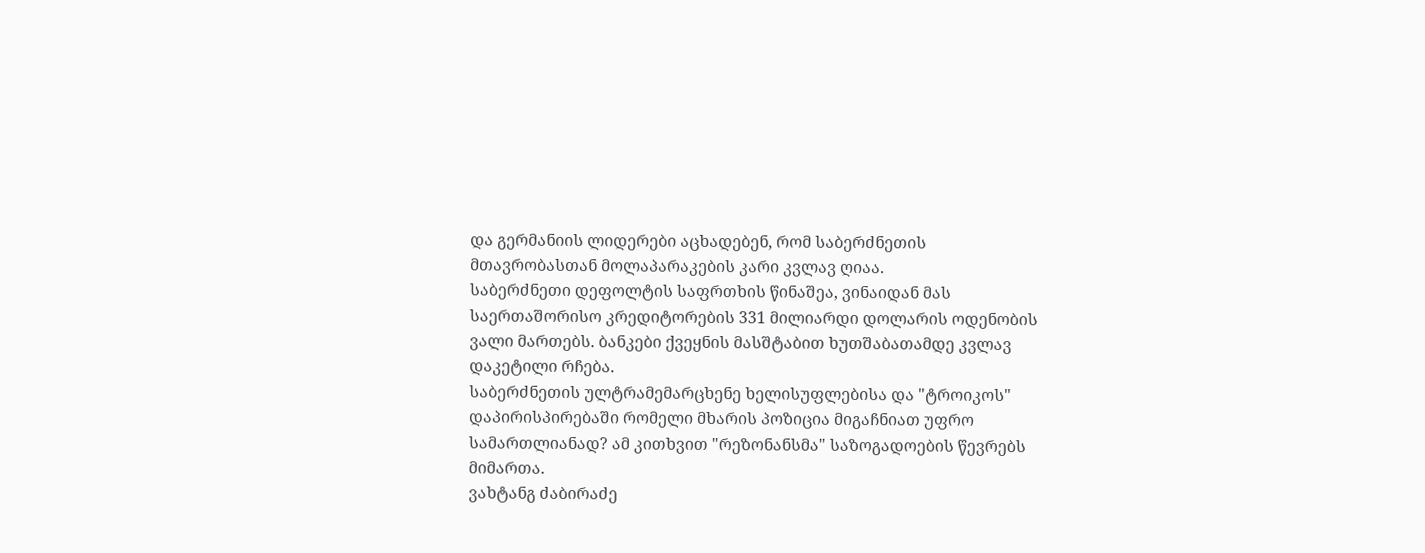და გერმანიის ლიდერები აცხადებენ, რომ საბერძნეთის მთავრობასთან მოლაპარაკების კარი კვლავ ღიაა.
საბერძნეთი დეფოლტის საფრთხის წინაშეა, ვინაიდან მას საერთაშორისო კრედიტორების 331 მილიარდი დოლარის ოდენობის ვალი მართებს. ბანკები ქვეყნის მასშტაბით ხუთშაბათამდე კვლავ დაკეტილი რჩება.
საბერძნეთის ულტრამემარცხენე ხელისუფლებისა და "ტროიკოს" დაპირისპირებაში რომელი მხარის პოზიცია მიგაჩნიათ უფრო სამართლიანად? ამ კითხვით "რეზონანსმა" საზოგადოების წევრებს მიმართა.
ვახტანგ ძაბირაძე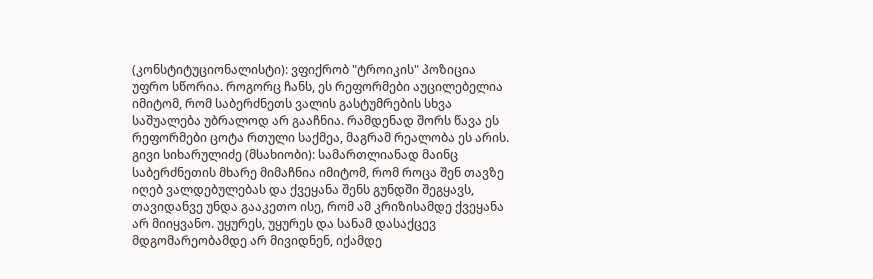(კონსტიტუციონალისტი): ვფიქრობ "ტროიკის" პოზიცია უფრო სწორია. როგორც ჩანს, ეს რეფორმები აუცილებელია იმიტომ, რომ საბერძნეთს ვალის გასტუმრების სხვა საშუალება უბრალოდ არ გააჩნია. რამდენად შორს წავა ეს რეფორმები ცოტა რთული საქმეა, მაგრამ რეალობა ეს არის.
გივი სიხარულიძე (მსახიობი): სამართლიანად მაინც საბერძნეთის მხარე მიმაჩნია იმიტომ, რომ როცა შენ თავზე იღებ ვალდებულებას და ქვეყანა შენს გუნდში შეგყავს, თავიდანვე უნდა გააკეთო ისე, რომ ამ კრიზისამდე ქვეყანა არ მიიყვანო. უყურეს, უყურეს და სანამ დასაქცევ მდგომარეობამდე არ მივიდნენ, იქამდე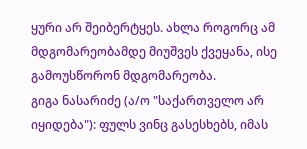ყური არ შეიბერტყეს. ახლა როგორც ამ მდგომარეობამდე მიუშვეს ქვეყანა, ისე გამოუსწორონ მდგომარეობა.
გიგა ნასარიძე (ა/ო "საქართველო არ იყიდება"): ფულს ვინც გასესხებს, იმას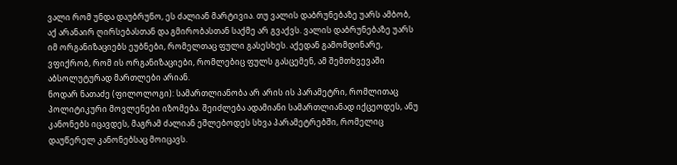ვალი რომ უნდა დაუბრუნო, ეს ძალიან მარტივია. თუ ვალის დაბრუნებაზე უარს ამბობ, აქ არანაირ ღირსებასთან და გმირობასთან საქმე არ გვაქვს. ვალის დაბრუნებაზე უარს იმ ორგანიზაციებს ეუბნები, რომელთაც ფული გასესხეს. აქედან გამომდინარე, ვფიქრობ, რომ ის ორგანიზაციები, რომლებიც ფულს გასცემენ, ამ შემთხვევაში აბსოლუტურად მართლები არიან.
ნოდარ ნათაძე (ფილოლოგი): სამართლიანობა არ არის ის პარამეტრი, რომლითაც პოლიტიკური მოვლენები იზომება. შეიძლება ადამიანი სამართლიანად იქცეოდეს, ანუ კანონებს იცავდეს, მაგრამ ძალიან ეშლებოდეს სხვა პარამეტრებში, რომელიც დაუწერელ კანონებსაც მოიცავს.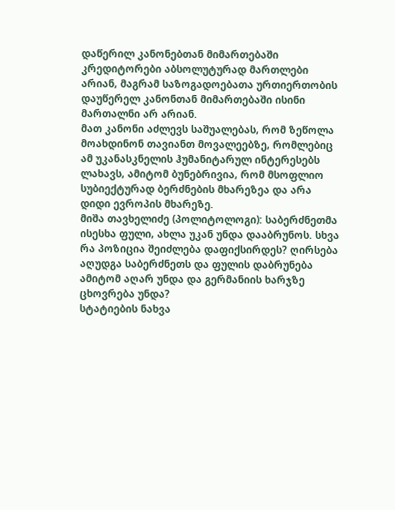დაწერილ კანონებთან მიმართებაში კრედიტორები აბსოლუტურად მართლები არიან, მაგრამ საზოგადოებათა ურთიერთობის დაუწერელ კანონთან მიმართებაში ისინი მართალნი არ არიან.
მათ კანონი აძლევს საშუალებას, რომ ზეწოლა მოახდინონ თავიანთ მოვალეებზე, რომლებიც ამ უკანასკნელის ჰუმანიტარულ ინტერესებს ლახავს, ამიტომ ბუნებრივია, რომ მსოფლიო სუბიექტურად ბერძნების მხარეზეა და არა დიდი ევროპის მხარეზე.
მიშა თავხელიძე (პოლიტოლოგი): საბერძნეთმა ისესხა ფული, ახლა უკან უნდა დააბრუნოს. სხვა რა პოზიცია შეიძლება დაფიქსირდეს? ღირსება აღუდგა საბერძნეთს და ფულის დაბრუნება ამიტომ აღარ უნდა და გერმანიის ხარჯზე ცხოვრება უნდა?
სტატიების ნახვა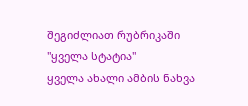შეგიძლიათ რუბრიკაში "ყველა სტატია"
ყველა ახალი ამბის ნახვა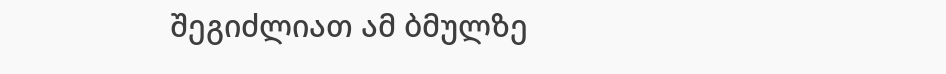შეგიძლიათ ამ ბმულზე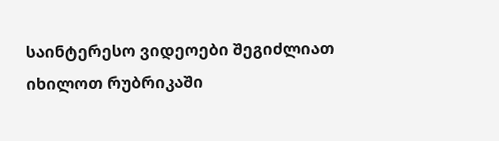საინტერესო ვიდეოები შეგიძლიათ იხილოთ რუბრიკაში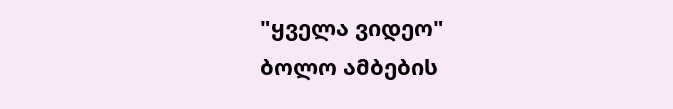"ყველა ვიდეო"
ბოლო ამბების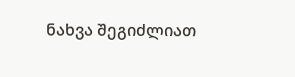ნახვა შეგიძლიათ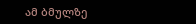ამ ბმულზე